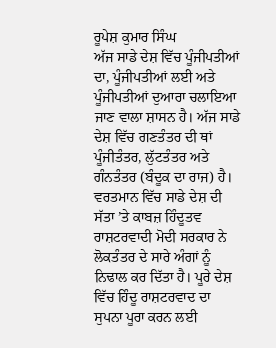ਰੂਪੇਸ਼ ਕੁਮਾਰ ਸਿੰਘ
ਅੱਜ ਸਾਡੇ ਦੇਸ਼ ਵਿੱਚ ਪੂੰਜੀਪਤੀਆਂ ਦਾ, ਪੂੰਜੀਪਤੀਆਂ ਲਈ ਅਤੇ ਪੂੰਜੀਪਤੀਆਂ ਦੁਆਰਾ ਚਲਾਇਆ ਜਾਣ ਵਾਲਾ ਸ਼ਾਸਨ ਹੈ। ਅੱਜ ਸਾਡੇ ਦੇਸ਼ ਵਿੱਚ ਗਣਤੰਤਰ ਦੀ ਥਾਂ ਪੂੰਜੀਤੰਤਰ, ਲੁੱਟਤੰਤਰ ਅਤੇ ਗੰਨਤੰਤਰ (ਬੰਦੂਕ ਦਾ ਰਾਜ) ਹੈ। ਵਰਤਮਾਨ ਵਿੱਚ ਸਾਡੇ ਦੇਸ਼ ਦੀ ਸੱਤਾ ’ਤੇ ਕਾਬਜ਼ ਹਿੰਦੂਤਵ ਰਾਸ਼ਟਰਵਾਦੀ ਮੋਦੀ ਸਰਕਾਰ ਨੇ ਲੋਕਤੰਤਰ ਦੇ ਸਾਰੇ ਅੰਗਾਂ ਨੂੰ ਨਿਢਾਲ ਕਰ ਦਿੱਤਾ ਹੈ। ਪੂਰੇ ਦੇਸ਼ ਵਿੱਚ ਹਿੰਦੂ ਰਾਸ਼ਟਰਵਾਦ ਦਾ ਸੁਪਨਾ ਪੂਰਾ ਕਰਨ ਲਈ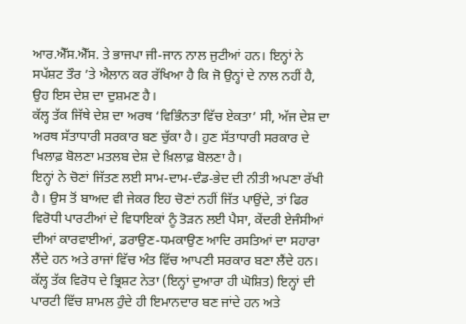ਆਰ.ਐੱਸ.ਐੱਸ. ਤੇ ਭਾਜਪਾ ਜੀ-ਜਾਨ ਨਾਲ ਜੁਟੀਆਂ ਹਨ। ਇਨ੍ਹਾਂ ਨੇ ਸਪੱਸ਼ਟ ਤੌਰ ’ਤੇ ਐਲਾਨ ਕਰ ਰੱਖਿਆ ਹੈ ਕਿ ਜੋ ਉਨ੍ਹਾਂ ਦੇ ਨਾਲ ਨਹੀਂ ਹੈ, ਉਹ ਇਸ ਦੇਸ਼ ਦਾ ਦੁਸ਼ਮਣ ਹੈ।
ਕੱਲ੍ਹ ਤੱਕ ਜਿੱਥੇ ਦੇਸ਼ ਦਾ ਅਰਥ ‘ਵਿਭਿੰਨਤਾ ਵਿੱਚ ਏਕਤਾ’ ਸੀ, ਅੱਜ ਦੇਸ਼ ਦਾ ਅਰਥ ਸੱਤਾਧਾਰੀ ਸਰਕਾਰ ਬਣ ਚੁੱਕਾ ਹੈ। ਹੁਣ ਸੱਤਾਧਾਰੀ ਸਰਕਾਰ ਦੇ ਖਿਲਾਫ਼ ਬੋਲਣਾ ਮਤਲਬ ਦੇਸ਼ ਦੇ ਖ਼ਿਲਾਫ਼ ਬੋਲਣਾ ਹੈ।
ਇਨ੍ਹਾਂ ਨੇ ਚੋਣਾਂ ਜਿੱਤਣ ਲਈ ਸਾਮ-ਦਾਮ-ਦੰਡ-ਭੇਦ ਦੀ ਨੀਤੀ ਅਪਣਾ ਰੱਖੀ ਹੈ। ਉਸ ਤੋਂ ਬਾਅਦ ਵੀ ਜੇਕਰ ਇਹ ਚੋਣਾਂ ਨਹੀਂ ਜਿੱਤ ਪਾਉਂਦੇ, ਤਾਂ ਫਿਰ ਵਿਰੋਧੀ ਪਾਰਟੀਆਂ ਦੇ ਵਿਧਾਇਕਾਂ ਨੂੰ ਤੋੜਨ ਲਈ ਪੈਸਾ, ਕੇਂਦਰੀ ਏਜੰਸੀਆਂ ਦੀਆਂ ਕਾਰਵਾਈਆਂ, ਡਰਾਉਣ-ਧਮਕਾਉਣ ਆਦਿ ਰਸਤਿਆਂ ਦਾ ਸਹਾਰਾ ਲੈਂਦੇ ਹਨ ਅਤੇ ਰਾਜਾਂ ਵਿੱਚ ਅੰਤ ਵਿੱਚ ਆਪਣੀ ਸਰਕਾਰ ਬਣਾ ਲੈਂਦੇ ਹਨ। ਕੱਲ੍ਹ ਤੱਕ ਵਿਰੋਧ ਦੇ ਭ੍ਰਿਸ਼ਟ ਨੇਤਾ (ਇਨ੍ਹਾਂ ਦੁਆਰਾ ਹੀ ਘੋਸ਼ਿਤ) ਇਨ੍ਹਾਂ ਦੀ ਪਾਰਟੀ ਵਿੱਚ ਸ਼ਾਮਲ ਹੁੰਦੇ ਹੀ ਇਮਾਨਦਾਰ ਬਣ ਜਾਂਦੇ ਹਨ ਅਤੇ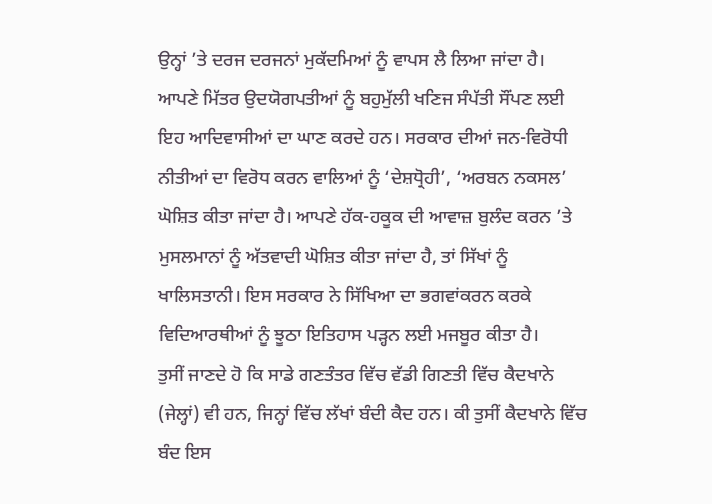ਉਨ੍ਹਾਂ ’ਤੇ ਦਰਜ ਦਰਜਨਾਂ ਮੁਕੱਦਮਿਆਂ ਨੂੰ ਵਾਪਸ ਲੈ ਲਿਆ ਜਾਂਦਾ ਹੈ।
ਆਪਣੇ ਮਿੱਤਰ ਉਦਯੋਗਪਤੀਆਂ ਨੂੰ ਬਹੁਮੁੱਲੀ ਖਣਿਜ ਸੰਪੱਤੀ ਸੌਂਪਣ ਲਈ ਇਹ ਆਦਿਵਾਸੀਆਂ ਦਾ ਘਾਣ ਕਰਦੇ ਹਨ। ਸਰਕਾਰ ਦੀਆਂ ਜਨ-ਵਿਰੋਧੀ ਨੀਤੀਆਂ ਦਾ ਵਿਰੋਧ ਕਰਨ ਵਾਲਿਆਂ ਨੂੰ ‘ਦੇਸ਼ਧ੍ਰੋਹੀ’, ‘ਅਰਬਨ ਨਕਸਲ’ ਘੋਸ਼ਿਤ ਕੀਤਾ ਜਾਂਦਾ ਹੈ। ਆਪਣੇ ਹੱਕ-ਹਕੂਕ ਦੀ ਆਵਾਜ਼ ਬੁਲੰਦ ਕਰਨ ’ਤੇ ਮੁਸਲਮਾਨਾਂ ਨੂੰ ਅੱਤਵਾਦੀ ਘੋਸ਼ਿਤ ਕੀਤਾ ਜਾਂਦਾ ਹੈ, ਤਾਂ ਸਿੱਖਾਂ ਨੂੰ ਖਾਲਿਸਤਾਨੀ। ਇਸ ਸਰਕਾਰ ਨੇ ਸਿੱਖਿਆ ਦਾ ਭਗਵਾਂਕਰਨ ਕਰਕੇ ਵਿਦਿਆਰਥੀਆਂ ਨੂੰ ਝੂਠਾ ਇਤਿਹਾਸ ਪੜ੍ਹਨ ਲਈ ਮਜਬੂਰ ਕੀਤਾ ਹੈ।
ਤੁਸੀਂ ਜਾਣਦੇ ਹੋ ਕਿ ਸਾਡੇ ਗਣਤੰਤਰ ਵਿੱਚ ਵੱਡੀ ਗਿਣਤੀ ਵਿੱਚ ਕੈਦਖਾਨੇ (ਜੇਲ੍ਹਾਂ) ਵੀ ਹਨ, ਜਿਨ੍ਹਾਂ ਵਿੱਚ ਲੱਖਾਂ ਬੰਦੀ ਕੈਦ ਹਨ। ਕੀ ਤੁਸੀਂ ਕੈਦਖਾਨੇ ਵਿੱਚ ਬੰਦ ਇਸ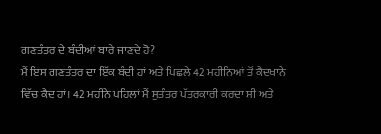ਗਣਤੰਤਰ ਦੇ ਬੰਦੀਆਂ ਬਾਰੇ ਜਾਣਦੇ ਹੋ?
ਮੈਂ ਇਸ ਗਣਤੰਤਰ ਦਾ ਇੱਕ ਬੰਦੀ ਹਾਂ ਅਤੇ ਪਿਛਲੇ 42 ਮਹੀਨਿਆਂ ਤੋਂ ਕੈਦਖਾਨੇ ਵਿੱਚ ਕੈਦ ਹਾਂ। 42 ਮਹੀਨੇ ਪਹਿਲਾਂ ਮੈਂ ਸੁਤੰਤਰ ਪੱਤਰਕਾਰੀ ਕਰਦਾ ਸੀ ਅਤੇ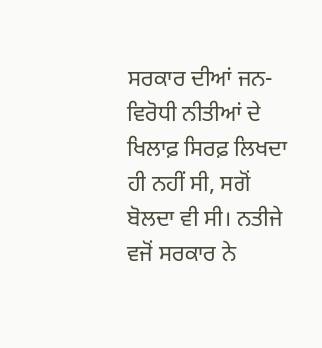ਸਰਕਾਰ ਦੀਆਂ ਜਨ-ਵਿਰੋਧੀ ਨੀਤੀਆਂ ਦੇ ਖਿਲਾਫ਼ ਸਿਰਫ਼ ਲਿਖਦਾ ਹੀ ਨਹੀਂ ਸੀ, ਸਗੋਂ ਬੋਲਦਾ ਵੀ ਸੀ। ਨਤੀਜੇ ਵਜੋਂ ਸਰਕਾਰ ਨੇ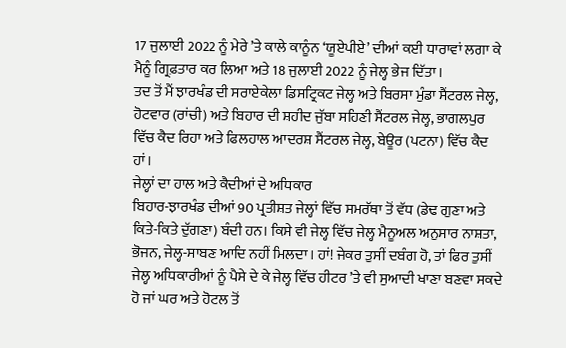17 ਜੁਲਾਈ 2022 ਨੂੰ ਮੇਰੇ ’ਤੇ ਕਾਲੇ ਕਾਨੂੰਨ ‘ਯੂਏਪੀਏ’ ਦੀਆਂ ਕਈ ਧਾਰਾਵਾਂ ਲਗਾ ਕੇ ਮੈਨੂੰ ਗ੍ਰਿਫ਼ਤਾਰ ਕਰ ਲਿਆ ਅਤੇ 18 ਜੁਲਾਈ 2022 ਨੂੰ ਜੇਲ੍ਹ ਭੇਜ ਦਿੱਤਾ।
ਤਦ ਤੋਂ ਮੈਂ ਝਾਰਖੰਡ ਦੀ ਸਰਾਏਕੇਲਾ ਡਿਸਟ੍ਰਿਕਟ ਜੇਲ੍ਹ ਅਤੇ ਬਿਰਸਾ ਮੁੰਡਾ ਸੈਂਟਰਲ ਜੇਲ੍ਹ, ਹੋਟਵਾਰ (ਰਾਂਚੀ) ਅਤੇ ਬਿਹਾਰ ਦੀ ਸ਼ਹੀਦ ਜੁੱਬਾ ਸਹਿਣੀ ਸੈਂਟਰਲ ਜੇਲ੍ਹ, ਭਾਗਲਪੁਰ ਵਿੱਚ ਕੈਦ ਰਿਹਾ ਅਤੇ ਫਿਲਹਾਲ ਆਦਰਸ਼ ਸੈਂਟਰਲ ਜੇਲ੍ਹ, ਬੇਊਰ (ਪਟਨਾ) ਵਿੱਚ ਕੈਦ ਹਾਂ।
ਜੇਲ੍ਹਾਂ ਦਾ ਹਾਲ ਅਤੇ ਕੈਦੀਆਂ ਦੇ ਅਧਿਕਾਰ
ਬਿਹਾਰ-ਝਾਰਖੰਡ ਦੀਆਂ 90 ਪ੍ਰਤੀਸ਼ਤ ਜੇਲ੍ਹਾਂ ਵਿੱਚ ਸਮਰੱਥਾ ਤੋਂ ਵੱਧ (ਡੇਢ ਗੁਣਾ ਅਤੇ ਕਿਤੇ-ਕਿਤੇ ਦੁੱਗਣਾ) ਬੰਦੀ ਹਨ। ਕਿਸੇ ਵੀ ਜੇਲ੍ਹ ਵਿੱਚ ਜੇਲ੍ਹ ਮੈਨੂਅਲ ਅਨੁਸਾਰ ਨਾਸ਼ਤਾ, ਭੋਜਨ, ਜੇਲ੍ਹ-ਸਾਬਣ ਆਦਿ ਨਹੀਂ ਮਿਲਦਾ। ਹਾਂ! ਜੇਕਰ ਤੁਸੀਂ ਦਬੰਗ ਹੋ, ਤਾਂ ਫਿਰ ਤੁਸੀਂ ਜੇਲ੍ਹ ਅਧਿਕਾਰੀਆਂ ਨੂੰ ਪੈਸੇ ਦੇ ਕੇ ਜੇਲ੍ਹ ਵਿੱਚ ਹੀਟਰ ’ਤੇ ਵੀ ਸੁਆਦੀ ਖਾਣਾ ਬਣਵਾ ਸਕਦੇ ਹੋ ਜਾਂ ਘਰ ਅਤੇ ਹੋਟਲ ਤੋਂ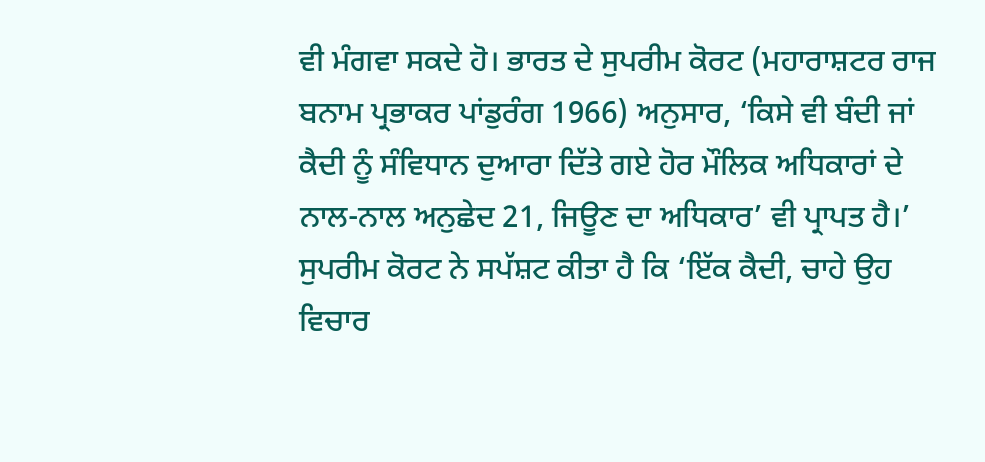ਵੀ ਮੰਗਵਾ ਸਕਦੇ ਹੋ। ਭਾਰਤ ਦੇ ਸੁਪਰੀਮ ਕੋਰਟ (ਮਹਾਰਾਸ਼ਟਰ ਰਾਜ ਬਨਾਮ ਪ੍ਰਭਾਕਰ ਪਾਂਡੁਰੰਗ 1966) ਅਨੁਸਾਰ, ‘ਕਿਸੇ ਵੀ ਬੰਦੀ ਜਾਂ ਕੈਦੀ ਨੂੰ ਸੰਵਿਧਾਨ ਦੁਆਰਾ ਦਿੱਤੇ ਗਏ ਹੋਰ ਮੌਲਿਕ ਅਧਿਕਾਰਾਂ ਦੇ ਨਾਲ-ਨਾਲ ਅਨੁਛੇਦ 21, ਜਿਊਣ ਦਾ ਅਧਿਕਾਰ’ ਵੀ ਪ੍ਰਾਪਤ ਹੈ।’
ਸੁਪਰੀਮ ਕੋਰਟ ਨੇ ਸਪੱਸ਼ਟ ਕੀਤਾ ਹੈ ਕਿ ‘ਇੱਕ ਕੈਦੀ, ਚਾਹੇ ਉਹ ਵਿਚਾਰ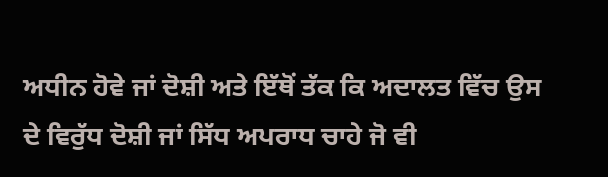ਅਧੀਨ ਹੋਵੇ ਜਾਂ ਦੋਸ਼ੀ ਅਤੇ ਇੱਥੋਂ ਤੱਕ ਕਿ ਅਦਾਲਤ ਵਿੱਚ ਉਸ ਦੇ ਵਿਰੁੱਧ ਦੋਸ਼ੀ ਜਾਂ ਸਿੱਧ ਅਪਰਾਧ ਚਾਹੇ ਜੋ ਵੀ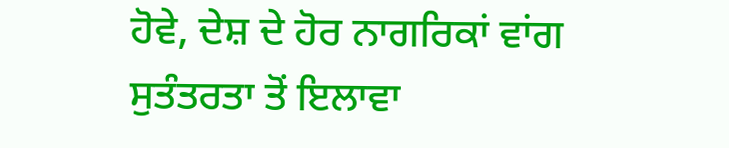ਹੋਵੇ, ਦੇਸ਼ ਦੇ ਹੋਰ ਨਾਗਰਿਕਾਂ ਵਾਂਗ ਸੁਤੰਤਰਤਾ ਤੋਂ ਇਲਾਵਾ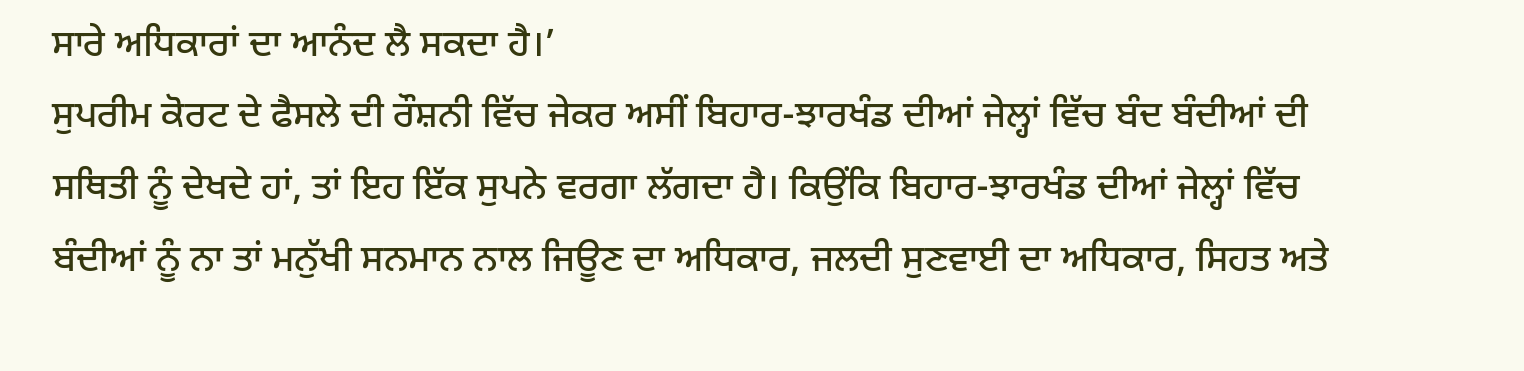ਸਾਰੇ ਅਧਿਕਾਰਾਂ ਦਾ ਆਨੰਦ ਲੈ ਸਕਦਾ ਹੈ।’
ਸੁਪਰੀਮ ਕੋਰਟ ਦੇ ਫੈਸਲੇ ਦੀ ਰੌਸ਼ਨੀ ਵਿੱਚ ਜੇਕਰ ਅਸੀਂ ਬਿਹਾਰ-ਝਾਰਖੰਡ ਦੀਆਂ ਜੇਲ੍ਹਾਂ ਵਿੱਚ ਬੰਦ ਬੰਦੀਆਂ ਦੀ ਸਥਿਤੀ ਨੂੰ ਦੇਖਦੇ ਹਾਂ, ਤਾਂ ਇਹ ਇੱਕ ਸੁਪਨੇ ਵਰਗਾ ਲੱਗਦਾ ਹੈ। ਕਿਉਂਕਿ ਬਿਹਾਰ-ਝਾਰਖੰਡ ਦੀਆਂ ਜੇਲ੍ਹਾਂ ਵਿੱਚ ਬੰਦੀਆਂ ਨੂੰ ਨਾ ਤਾਂ ਮਨੁੱਖੀ ਸਨਮਾਨ ਨਾਲ ਜਿਊਣ ਦਾ ਅਧਿਕਾਰ, ਜਲਦੀ ਸੁਣਵਾਈ ਦਾ ਅਧਿਕਾਰ, ਸਿਹਤ ਅਤੇ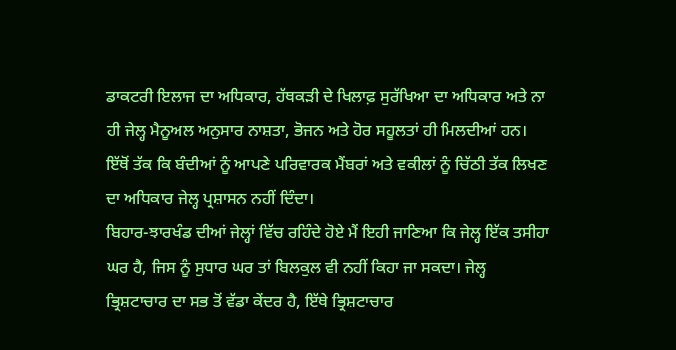ਡਾਕਟਰੀ ਇਲਾਜ ਦਾ ਅਧਿਕਾਰ, ਹੱਥਕੜੀ ਦੇ ਖਿਲਾਫ਼ ਸੁਰੱਖਿਆ ਦਾ ਅਧਿਕਾਰ ਅਤੇ ਨਾ ਹੀ ਜੇਲ੍ਹ ਮੈਨੂਅਲ ਅਨੁਸਾਰ ਨਾਸ਼ਤਾ, ਭੋਜਨ ਅਤੇ ਹੋਰ ਸਹੂਲਤਾਂ ਹੀ ਮਿਲਦੀਆਂ ਹਨ।
ਇੱਥੋਂ ਤੱਕ ਕਿ ਬੰਦੀਆਂ ਨੂੰ ਆਪਣੇ ਪਰਿਵਾਰਕ ਮੈਂਬਰਾਂ ਅਤੇ ਵਕੀਲਾਂ ਨੂੰ ਚਿੱਠੀ ਤੱਕ ਲਿਖਣ ਦਾ ਅਧਿਕਾਰ ਜੇਲ੍ਹ ਪ੍ਰਸ਼ਾਸਨ ਨਹੀਂ ਦਿੰਦਾ।
ਬਿਹਾਰ-ਝਾਰਖੰਡ ਦੀਆਂ ਜੇਲ੍ਹਾਂ ਵਿੱਚ ਰਹਿੰਦੇ ਹੋਏ ਮੈਂ ਇਹੀ ਜਾਣਿਆ ਕਿ ਜੇਲ੍ਹ ਇੱਕ ਤਸੀਹਾ ਘਰ ਹੈ, ਜਿਸ ਨੂੰ ਸੁਧਾਰ ਘਰ ਤਾਂ ਬਿਲਕੁਲ ਵੀ ਨਹੀਂ ਕਿਹਾ ਜਾ ਸਕਦਾ। ਜੇਲ੍ਹ ਭ੍ਰਿਸ਼ਟਾਚਾਰ ਦਾ ਸਭ ਤੋਂ ਵੱਡਾ ਕੇਂਦਰ ਹੈ, ਇੱਥੇ ਭ੍ਰਿਸ਼ਟਾਚਾਰ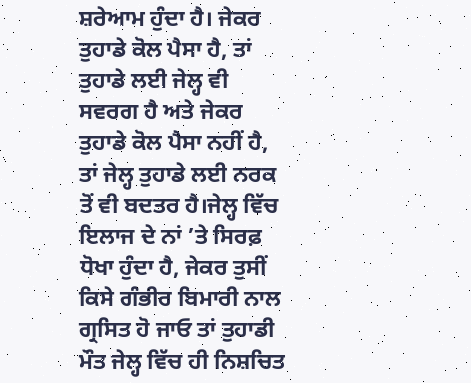ਸ਼ਰੇਆਮ ਹੁੰਦਾ ਹੈ। ਜੇਕਰ ਤੁਹਾਡੇ ਕੋਲ ਪੈਸਾ ਹੈ, ਤਾਂ ਤੁਹਾਡੇ ਲਈ ਜੇਲ੍ਹ ਵੀ ਸਵਰਗ ਹੈ ਅਤੇ ਜੇਕਰ ਤੁਹਾਡੇ ਕੋਲ ਪੈਸਾ ਨਹੀਂ ਹੈ, ਤਾਂ ਜੇਲ੍ਹ ਤੁਹਾਡੇ ਲਈ ਨਰਕ ਤੋਂ ਵੀ ਬਦਤਰ ਹੈ।ਜੇਲ੍ਹ ਵਿੱਚ ਇਲਾਜ ਦੇ ਨਾਂ ’ਤੇ ਸਿਰਫ਼ ਧੋਖਾ ਹੁੰਦਾ ਹੈ, ਜੇਕਰ ਤੁਸੀਂ ਕਿਸੇ ਗੰਭੀਰ ਬਿਮਾਰੀ ਨਾਲ ਗ੍ਰਸਿਤ ਹੋ ਜਾਓ ਤਾਂ ਤੁਹਾਡੀ ਮੌਤ ਜੇਲ੍ਹ ਵਿੱਚ ਹੀ ਨਿਸ਼ਚਿਤ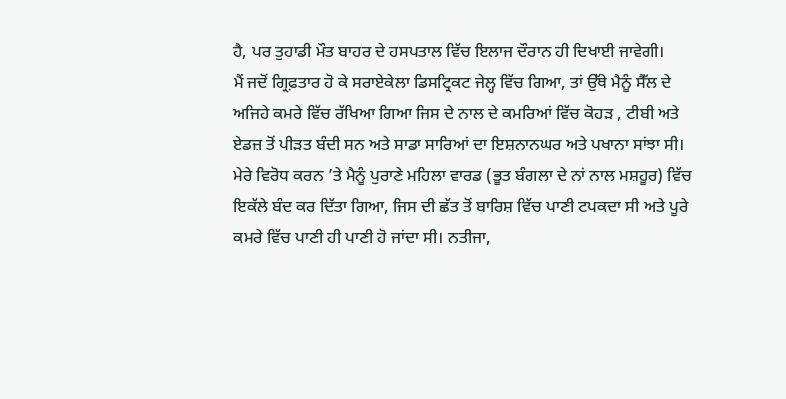ਹੈ, ਪਰ ਤੁਹਾਡੀ ਮੌਤ ਬਾਹਰ ਦੇ ਹਸਪਤਾਲ ਵਿੱਚ ਇਲਾਜ ਦੌਰਾਨ ਹੀ ਦਿਖਾਈ ਜਾਵੇਗੀ।
ਮੈਂ ਜਦੋਂ ਗ੍ਰਿਫ਼ਤਾਰ ਹੋ ਕੇ ਸਰਾਏਕੇਲਾ ਡਿਸਟ੍ਰਿਕਟ ਜੇਲ੍ਹ ਵਿੱਚ ਗਿਆ, ਤਾਂ ਉੱਥੇ ਮੈਨੂੰ ਸੈੱਲ ਦੇ ਅਜਿਹੇ ਕਮਰੇ ਵਿੱਚ ਰੱਖਿਆ ਗਿਆ ਜਿਸ ਦੇ ਨਾਲ ਦੇ ਕਮਰਿਆਂ ਵਿੱਚ ਕੋਹੜ , ਟੀਬੀ ਅਤੇ ਏਡਜ਼ ਤੋਂ ਪੀੜਤ ਬੰਦੀ ਸਨ ਅਤੇ ਸਾਡਾ ਸਾਰਿਆਂ ਦਾ ਇਸ਼ਨਾਨਘਰ ਅਤੇ ਪਖਾਨਾ ਸਾਂਝਾ ਸੀ।
ਮੇਰੇ ਵਿਰੋਧ ਕਰਨ ’ਤੇ ਮੈਨੂੰ ਪੁਰਾਣੇ ਮਹਿਲਾ ਵਾਰਡ (ਭੂਤ ਬੰਗਲਾ ਦੇ ਨਾਂ ਨਾਲ ਮਸ਼ਹੂਰ) ਵਿੱਚ ਇਕੱਲੇ ਬੰਦ ਕਰ ਦਿੱਤਾ ਗਿਆ, ਜਿਸ ਦੀ ਛੱਤ ਤੋਂ ਬਾਰਿਸ਼ ਵਿੱਚ ਪਾਣੀ ਟਪਕਦਾ ਸੀ ਅਤੇ ਪੂਰੇ ਕਮਰੇ ਵਿੱਚ ਪਾਣੀ ਹੀ ਪਾਣੀ ਹੋ ਜਾਂਦਾ ਸੀ। ਨਤੀਜਾ,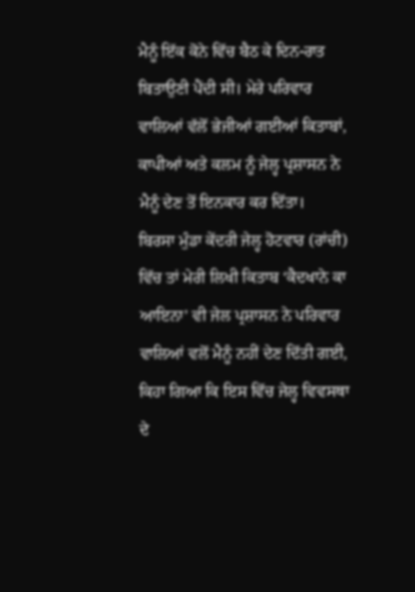ਮੈਨੂੰ ਇੱਕ ਕੋਨੇ ਵਿੱਚ ਬੈਠ ਕੇ ਦਿਨ-ਰਾਤ ਬਿਤਾਉਣੀ ਪੈਂਦੀ ਸੀ। ਮੇਰੇ ਪਰਿਵਾਰ ਵਾਲਿਆਂ ਵੱਲੋਂ ਭੇਜੀਆਂ ਗਈਆਂ ਕਿਤਾਬਾਂ, ਕਾਪੀਆਂ ਅਤੇ ਕਲਮ ਨੂੰ ਜੇਲ੍ਹ ਪ੍ਰਸ਼ਾਸਨ ਨੇ ਮੈਨੂੰ ਦੇਣ ਤੋਂ ਇਨਕਾਰ ਕਰ ਦਿੱਤਾ।
ਬਿਰਸਾ ਮੁੰਡਾ ਕੇਂਦਰੀ ਜੇਲ੍ਹ ਹੋਟਵਾਰ (ਰਾਂਚੀ) ਵਿੱਚ ਤਾਂ ਮੇਰੀ ਲਿਖੀ ਕਿਤਾਬ ‘ਕੈਦਖਾਨੇ ਕਾ ਆਇਨਾ’ ਵੀ ਜੇਲ ਪ੍ਰਸ਼ਾਸਨ ਨੇ ਪਰਿਵਾਰ ਵਾਲਿਆਂ ਵਲੋਂ ਮੈਨੂੰ ਨਹੀਂ ਦੇਣ ਦਿੱਤੀ ਗਈ, ਕਿਹਾ ਗਿਆ ਕਿ ਇਸ ਵਿੱਚ ਜੇਲ੍ਹ ਵਿਵਸਥਾ ਦੇ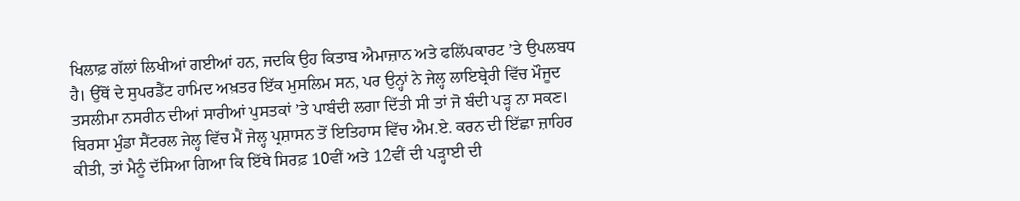ਖਿਲਾਫ਼ ਗੱਲਾਂ ਲਿਖੀਆਂ ਗਈਆਂ ਹਨ, ਜਦਕਿ ਉਹ ਕਿਤਾਬ ਐਮਾਜ਼ਾਨ ਅਤੇ ਫਲਿੱਪਕਾਰਟ ’ਤੇ ਉਪਲਬਧ ਹੈ। ਉੱਥੋਂ ਦੇ ਸੁਪਰਡੈਂਟ ਹਾਮਿਦ ਅਖ਼ਤਰ ਇੱਕ ਮੁਸਲਿਮ ਸਨ, ਪਰ ਉਨ੍ਹਾਂ ਨੇ ਜੇਲ੍ਹ ਲਾਇਬ੍ਰੇਰੀ ਵਿੱਚ ਮੌਜੂਦ ਤਸਲੀਮਾ ਨਸਰੀਨ ਦੀਆਂ ਸਾਰੀਆਂ ਪੁਸਤਕਾਂ ’ਤੇ ਪਾਬੰਦੀ ਲਗਾ ਦਿੱਤੀ ਸੀ ਤਾਂ ਜੋ ਬੰਦੀ ਪੜ੍ਹ ਨਾ ਸਕਣ।
ਬਿਰਸਾ ਮੁੰਡਾ ਸੈਂਟਰਲ ਜੇਲ੍ਹ ਵਿੱਚ ਮੈਂ ਜੇਲ੍ਹ ਪ੍ਰਸ਼ਾਸਨ ਤੋਂ ਇਤਿਹਾਸ ਵਿੱਚ ਐਮ.ਏ. ਕਰਨ ਦੀ ਇੱਛਾ ਜ਼ਾਹਿਰ ਕੀਤੀ, ਤਾਂ ਮੈਨੂੰ ਦੱਸਿਆ ਗਿਆ ਕਿ ਇੱਥੇ ਸਿਰਫ਼ 10ਵੀਂ ਅਤੇ 12ਵੀਂ ਦੀ ਪੜ੍ਹਾਈ ਦੀ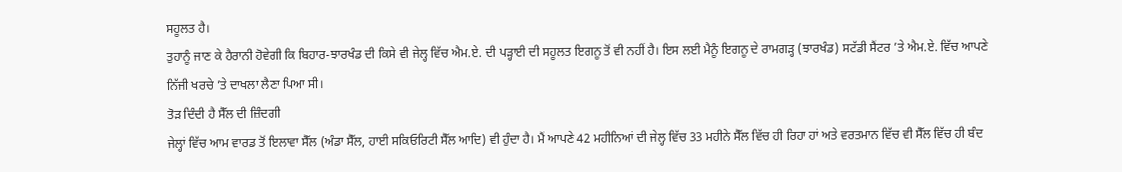ਸਹੂਲਤ ਹੈ।
ਤੁਹਾਨੂੰ ਜਾਣ ਕੇ ਹੈਰਾਨੀ ਹੋਵੇਗੀ ਕਿ ਬਿਹਾਰ-ਝਾਰਖੰਡ ਦੀ ਕਿਸੇ ਵੀ ਜੇਲ੍ਹ ਵਿੱਚ ਐਮ.ਏ. ਦੀ ਪੜ੍ਹਾਈ ਦੀ ਸਹੂਲਤ ਇਗਨੂ ਤੋਂ ਵੀ ਨਹੀਂ ਹੈ। ਇਸ ਲਈ ਮੈਨੂੰ ਇਗਨੂ ਦੇ ਰਾਮਗੜ੍ਹ (ਝਾਰਖੰਡ) ਸਟੱਡੀ ਸੈਂਟਰ ’ਤੇ ਐਮ.ਏ. ਵਿੱਚ ਆਪਣੇ ਨਿੱਜੀ ਖਰਚੇ ’ਤੇ ਦਾਖਲਾ ਲੈਣਾ ਪਿਆ ਸੀ।
ਤੋੜ ਦਿੰਦੀ ਹੈ ਸੈੱਲ ਦੀ ਜ਼ਿੰਦਗੀ
ਜੇਲ੍ਹਾਂ ਵਿੱਚ ਆਮ ਵਾਰਡ ਤੋਂ ਇਲਾਵਾ ਸੈੱਲ (ਅੰਡਾ ਸੈੱਲ, ਹਾਈ ਸਕਿਓਰਿਟੀ ਸੈੱਲ ਆਦਿ) ਵੀ ਹੁੰਦਾ ਹੈ। ਮੈਂ ਆਪਣੇ 42 ਮਹੀਨਿਆਂ ਦੀ ਜੇਲ੍ਹ ਵਿੱਚ 33 ਮਹੀਨੇ ਸੈੱਲ ਵਿੱਚ ਹੀ ਰਿਹਾ ਹਾਂ ਅਤੇ ਵਰਤਮਾਨ ਵਿੱਚ ਵੀ ਸੈੱਲ ਵਿੱਚ ਹੀ ਬੰਦ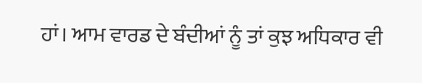ਹਾਂ। ਆਮ ਵਾਰਡ ਦੇ ਬੰਦੀਆਂ ਨੂੰ ਤਾਂ ਕੁਝ ਅਧਿਕਾਰ ਵੀ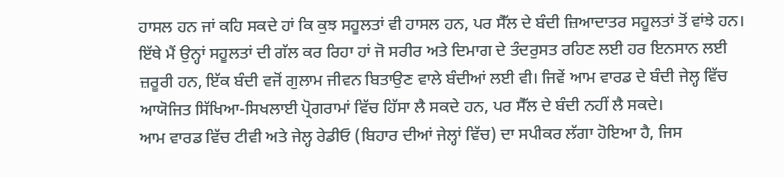ਹਾਸਲ ਹਨ ਜਾਂ ਕਹਿ ਸਕਦੇ ਹਾਂ ਕਿ ਕੁਝ ਸਹੂਲਤਾਂ ਵੀ ਹਾਸਲ ਹਨ, ਪਰ ਸੈੱਲ ਦੇ ਬੰਦੀ ਜ਼ਿਆਦਾਤਰ ਸਹੂਲਤਾਂ ਤੋਂ ਵਾਂਝੇ ਹਨ। ਇੱਥੇ ਮੈਂ ਉਨ੍ਹਾਂ ਸਹੂਲਤਾਂ ਦੀ ਗੱਲ ਕਰ ਰਿਹਾ ਹਾਂ ਜੋ ਸਰੀਰ ਅਤੇ ਦਿਮਾਗ ਦੇ ਤੰਦਰੁਸਤ ਰਹਿਣ ਲਈ ਹਰ ਇਨਸਾਨ ਲਈ ਜ਼ਰੂਰੀ ਹਨ, ਇੱਕ ਬੰਦੀ ਵਜੋਂ ਗੁਲਾਮ ਜੀਵਨ ਬਿਤਾਉਣ ਵਾਲੇ ਬੰਦੀਆਂ ਲਈ ਵੀ। ਜਿਵੇਂ ਆਮ ਵਾਰਡ ਦੇ ਬੰਦੀ ਜੇਲ੍ਹ ਵਿੱਚ ਆਯੋਜਿਤ ਸਿੱਖਿਆ-ਸਿਖਲਾਈ ਪ੍ਰੋਗਰਾਮਾਂ ਵਿੱਚ ਹਿੱਸਾ ਲੈ ਸਕਦੇ ਹਨ, ਪਰ ਸੈੱਲ ਦੇ ਬੰਦੀ ਨਹੀਂ ਲੈ ਸਕਦੇ।
ਆਮ ਵਾਰਡ ਵਿੱਚ ਟੀਵੀ ਅਤੇ ਜੇਲ੍ਹ ਰੇਡੀਓ (ਬਿਹਾਰ ਦੀਆਂ ਜੇਲ੍ਹਾਂ ਵਿੱਚ) ਦਾ ਸਪੀਕਰ ਲੱਗਾ ਹੋਇਆ ਹੈ, ਜਿਸ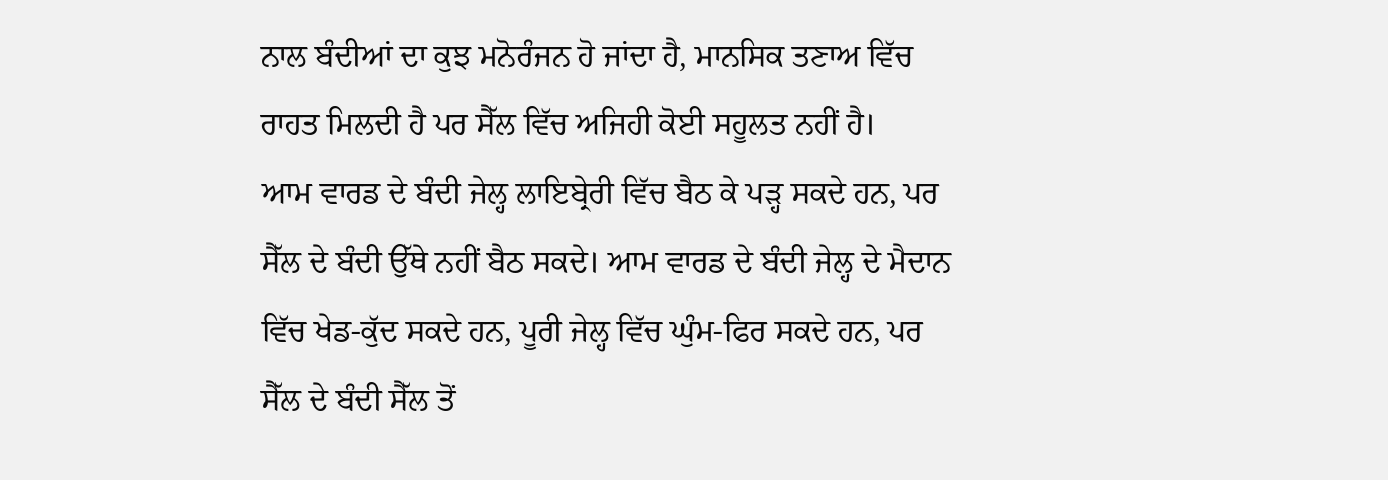ਨਾਲ ਬੰਦੀਆਂ ਦਾ ਕੁਝ ਮਨੋਰੰਜਨ ਹੋ ਜਾਂਦਾ ਹੈ, ਮਾਨਸਿਕ ਤਣਾਅ ਵਿੱਚ ਰਾਹਤ ਮਿਲਦੀ ਹੈ ਪਰ ਸੈੱਲ ਵਿੱਚ ਅਜਿਹੀ ਕੋਈ ਸਹੂਲਤ ਨਹੀਂ ਹੈ।
ਆਮ ਵਾਰਡ ਦੇ ਬੰਦੀ ਜੇਲ੍ਹ ਲਾਇਬ੍ਰੇਰੀ ਵਿੱਚ ਬੈਠ ਕੇ ਪੜ੍ਹ ਸਕਦੇ ਹਨ, ਪਰ ਸੈੱਲ ਦੇ ਬੰਦੀ ਉੱਥੇ ਨਹੀਂ ਬੈਠ ਸਕਦੇ। ਆਮ ਵਾਰਡ ਦੇ ਬੰਦੀ ਜੇਲ੍ਹ ਦੇ ਮੈਦਾਨ ਵਿੱਚ ਖੇਡ-ਕੁੱਦ ਸਕਦੇ ਹਨ, ਪੂਰੀ ਜੇਲ੍ਹ ਵਿੱਚ ਘੁੰਮ-ਫਿਰ ਸਕਦੇ ਹਨ, ਪਰ ਸੈੱਲ ਦੇ ਬੰਦੀ ਸੈੱਲ ਤੋਂ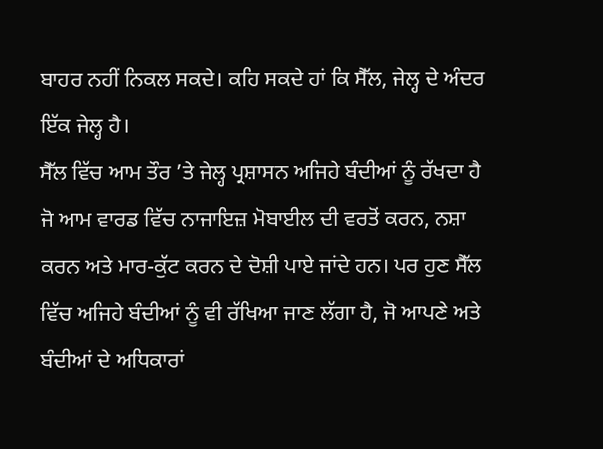ਬਾਹਰ ਨਹੀਂ ਨਿਕਲ ਸਕਦੇ। ਕਹਿ ਸਕਦੇ ਹਾਂ ਕਿ ਸੈੱਲ, ਜੇਲ੍ਹ ਦੇ ਅੰਦਰ ਇੱਕ ਜੇਲ੍ਹ ਹੈ।
ਸੈੱਲ ਵਿੱਚ ਆਮ ਤੌਰ ’ਤੇ ਜੇਲ੍ਹ ਪ੍ਰਸ਼ਾਸਨ ਅਜਿਹੇ ਬੰਦੀਆਂ ਨੂੰ ਰੱਖਦਾ ਹੈ ਜੋ ਆਮ ਵਾਰਡ ਵਿੱਚ ਨਾਜਾਇਜ਼ ਮੋਬਾਈਲ ਦੀ ਵਰਤੋਂ ਕਰਨ, ਨਸ਼ਾ ਕਰਨ ਅਤੇ ਮਾਰ-ਕੁੱਟ ਕਰਨ ਦੇ ਦੋਸ਼ੀ ਪਾਏ ਜਾਂਦੇ ਹਨ। ਪਰ ਹੁਣ ਸੈੱਲ ਵਿੱਚ ਅਜਿਹੇ ਬੰਦੀਆਂ ਨੂੰ ਵੀ ਰੱਖਿਆ ਜਾਣ ਲੱਗਾ ਹੈ, ਜੋ ਆਪਣੇ ਅਤੇ ਬੰਦੀਆਂ ਦੇ ਅਧਿਕਾਰਾਂ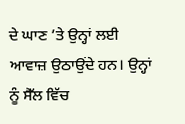ਦੇ ਘਾਣ ’ਤੇ ਉਨ੍ਹਾਂ ਲਈ ਆਵਾਜ਼ ਉਠਾਉਂਦੇ ਹਨ। ਉਨ੍ਹਾਂ ਨੂੰ ਸੈੱਲ ਵਿੱਚ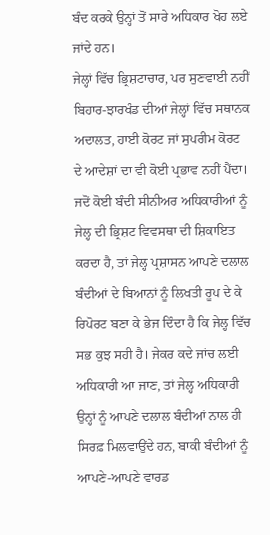ਬੰਦ ਕਰਕੇ ਉਨ੍ਹਾਂ ਤੋਂ ਸਾਰੇ ਅਧਿਕਾਰ ਖੋਹ ਲਏ ਜਾਂਦੇ ਹਨ।
ਜੇਲ੍ਹਾਂ ਵਿੱਚ ਭ੍ਰਿਸ਼ਟਾਚਾਰ, ਪਰ ਸੁਣਵਾਈ ਨਹੀਂ
ਬਿਹਾਰ-ਝਾਰਖੰਡ ਦੀਆਂ ਜੇਲ੍ਹਾਂ ਵਿੱਚ ਸਥਾਨਕ ਅਦਾਲਤ, ਹਾਈ ਕੋਰਟ ਜਾਂ ਸੁਪਰੀਮ ਕੋਰਟ ਦੇ ਆਦੇਸ਼ਾਂ ਦਾ ਵੀ ਕੋਈ ਪ੍ਰਭਾਵ ਨਹੀਂ ਪੈਂਦਾ। ਜਦੋਂ ਕੋਈ ਬੰਦੀ ਸੀਨੀਅਰ ਅਧਿਕਾਰੀਆਂ ਨੂੰ ਜੇਲ੍ਹ ਦੀ ਭ੍ਰਿਸ਼ਟ ਵਿਵਸਥਾ ਦੀ ਸ਼ਿਕਾਇਤ ਕਰਦਾ ਹੈ, ਤਾਂ ਜੇਲ੍ਹ ਪ੍ਰਸ਼ਾਸਨ ਆਪਣੇ ਦਲਾਲ ਬੰਦੀਆਂ ਦੇ ਬਿਆਨਾਂ ਨੂੰ ਲਿਖਤੀ ਰੂਪ ਦੇ ਕੇ ਰਿਪੋਰਟ ਬਣਾ ਕੇ ਭੇਜ ਦਿੰਦਾ ਹੈ ਕਿ ਜੇਲ੍ਹ ਵਿੱਚ ਸਭ ਕੁਝ ਸਹੀ ਹੈ। ਜੇਕਰ ਕਦੇ ਜਾਂਚ ਲਈ ਅਧਿਕਾਰੀ ਆ ਜਾਣ, ਤਾਂ ਜੇਲ੍ਹ ਅਧਿਕਾਰੀ ਉਨ੍ਹਾਂ ਨੂੰ ਆਪਣੇ ਦਲਾਲ ਬੰਦੀਆਂ ਨਾਲ ਹੀ ਸਿਰਫ਼ ਮਿਲਵਾਉਂਦੇ ਹਨ, ਬਾਕੀ ਬੰਦੀਆਂ ਨੂੰ ਆਪਣੇ-ਆਪਣੇ ਵਾਰਡ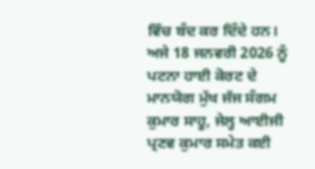ਵਿੱਚ ਬੰਦ ਕਰ ਦਿੰਦੇ ਹਨ।
ਅਜੇ 18 ਜਨਵਰੀ 2026 ਨੂੰ ਪਟਨਾ ਹਾਈ ਕੋਰਟ ਦੇ ਮਾਨਯੋਗ ਮੁੱਖ ਜੱਜ ਸੰਗਮ ਕੁਮਾਰ ਸਾਹੂ, ਜੇਲ੍ਹ ਆਈਜੀ ਪ੍ਰਣਵ ਕੁਮਾਰ ਸਮੇਤ ਕਈ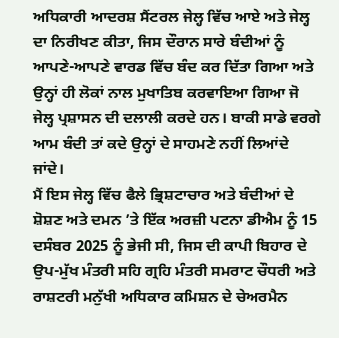ਅਧਿਕਾਰੀ ਆਦਰਸ਼ ਸੈਂਟਰਲ ਜੇਲ੍ਹ ਵਿੱਚ ਆਏ ਅਤੇ ਜੇਲ੍ਹ ਦਾ ਨਿਰੀਖਣ ਕੀਤਾ, ਜਿਸ ਦੌਰਾਨ ਸਾਰੇ ਬੰਦੀਆਂ ਨੂੰ ਆਪਣੇ-ਆਪਣੇ ਵਾਰਡ ਵਿੱਚ ਬੰਦ ਕਰ ਦਿੱਤਾ ਗਿਆ ਅਤੇ ਉਨ੍ਹਾਂ ਹੀ ਲੋਕਾਂ ਨਾਲ ਮੁਖਾਤਿਬ ਕਰਵਾਇਆ ਗਿਆ ਜੋ ਜੇਲ੍ਹ ਪ੍ਰਸ਼ਾਸਨ ਦੀ ਦਲਾਲੀ ਕਰਦੇ ਹਨ। ਬਾਕੀ ਸਾਡੇ ਵਰਗੇ ਆਮ ਬੰਦੀ ਤਾਂ ਕਦੇ ਉਨ੍ਹਾਂ ਦੇ ਸਾਹਮਣੇ ਨਹੀਂ ਲਿਆਂਦੇ ਜਾਂਦੇ।
ਮੈਂ ਇਸ ਜੇਲ੍ਹ ਵਿੱਚ ਫੈਲੇ ਭ੍ਰਿਸ਼ਟਾਚਾਰ ਅਤੇ ਬੰਦੀਆਂ ਦੇ ਸ਼ੋਸ਼ਣ ਅਤੇ ਦਮਨ ’ਤੇ ਇੱਕ ਅਰਜ਼ੀ ਪਟਨਾ ਡੀਐਮ ਨੂੰ 15 ਦਸੰਬਰ 2025 ਨੂੰ ਭੇਜੀ ਸੀ, ਜਿਸ ਦੀ ਕਾਪੀ ਬਿਹਾਰ ਦੇ ਉਪ-ਮੁੱਖ ਮੰਤਰੀ ਸਹਿ ਗ੍ਰਹਿ ਮੰਤਰੀ ਸਮਰਾਟ ਚੌਧਰੀ ਅਤੇ ਰਾਸ਼ਟਰੀ ਮਨੁੱਖੀ ਅਧਿਕਾਰ ਕਮਿਸ਼ਨ ਦੇ ਚੇਅਰਮੈਨ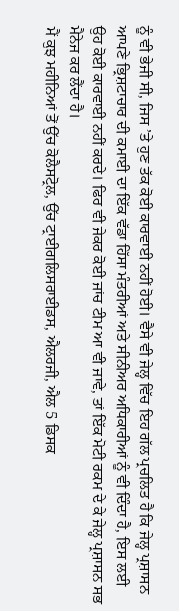ਨੂੰ ਵੀ ਭੇਜੀ ਸੀ, ਜਿਸ ’ਤੇ ਹੁਣ ਤੱਕ ਕੋਈ ਕਾਰਵਾਈ ਨਹੀਂ ਹੋਈ। ਵੈਸੇ ਵੀ ਜੇਲ੍ਹ ਵਿੱਚ ਇਹ ਗੱਲ ਪ੍ਰਚਲਿਤ ਹੈ ਕਿ ਜੇਲ੍ਹ ਪ੍ਰਸ਼ਾਸਨ ਆਪਣੇ ਭ੍ਰਿਸ਼ਟਾਚਾਰ ਦੀ ਕਮਾਈ ਦਾ ਇੱਕ ਵੱਡਾ ਹਿੱਸਾ ਮੰਤਰੀਆਂ ਅਤੇ ਸੀਨੀਅਰ ਅਧਿਕਾਰੀਆਂ ਨੂੰ ਵੀ ਦਿੰਦਾ ਹੈ, ਇਸ ਲਈ ਉਹ ਕੋਈ ਕਾਰਵਾਈ ਨਹੀਂ ਕਰਦੇ। ਫਿਰ ਵੀ ਜੇਕਰ ਕੋਈ ਜਾਂਚ ਟੀਮ ਆ ਵੀ ਜਾਵੇ, ਤਾਂ ਇੱਕ ਮੋਟੀ ਰਕਮ ਦੇ ਕੇ ਜੇਲ੍ਹ ਪ੍ਰਸ਼ਾਸਨ ਸਭ ਮੈਨੇਜ ਕਰ ਲੈਂਦਾ ਹੈ।
ਮੈਂ ਕੁਝ ਮਹੀਨਿਆਂ ਤੋਂ ਉੱਚ ਕੋਲੈਸਟ੍ਰੋਲ, ਉੱਚ ਟ੍ਰਾਈਗਲਿਸਰਾਈਡਸ, ਐਲਰਜੀ, ਐਲ 5 ਡਿਸਕ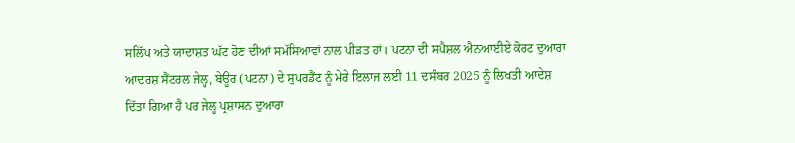ਸਲਿੱਪ ਅਤੇ ਯਾਦਾਸ਼ਤ ਘੱਟ ਹੋਣ ਦੀਆਂ ਸਮੱਸਿਆਵਾਂ ਨਾਲ ਪੀੜਤ ਹਾਂ। ਪਟਨਾ ਦੀ ਸਪੈਸ਼ਲ ਐਨਆਈਏ ਕੋਰਟ ਦੁਆਰਾ ਆਦਰਸ਼ ਸੈਂਟਰਲ ਜੇਲ੍ਹ, ਬੇਊਰ (ਪਟਨਾ) ਦੇ ਸੁਪਰਡੈਂਟ ਨੂੰ ਮੇਰੇ ਇਲਾਜ ਲਈ 11 ਦਸੰਬਰ 2025 ਨੂੰ ਲਿਖਤੀ ਆਦੇਸ਼ ਦਿੱਤਾ ਗਿਆ ਹੈ ਪਰ ਜੇਲ੍ਹ ਪ੍ਰਸ਼ਾਸਨ ਦੁਆਰਾ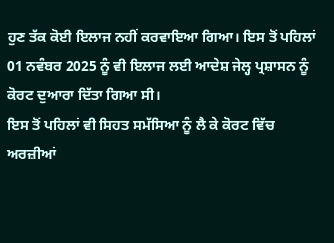ਹੁਣ ਤੱਕ ਕੋਈ ਇਲਾਜ ਨਹੀਂ ਕਰਵਾਇਆ ਗਿਆ। ਇਸ ਤੋਂ ਪਹਿਲਾਂ 01 ਨਵੰਬਰ 2025 ਨੂੰ ਵੀ ਇਲਾਜ ਲਈ ਆਦੇਸ਼ ਜੇਲ੍ਹ ਪ੍ਰਸ਼ਾਸਨ ਨੂੰ ਕੋਰਟ ਦੁਆਰਾ ਦਿੱਤਾ ਗਿਆ ਸੀ।
ਇਸ ਤੋਂ ਪਹਿਲਾਂ ਵੀ ਸਿਹਤ ਸਮੱਸਿਆ ਨੂੰ ਲੈ ਕੇ ਕੋਰਟ ਵਿੱਚ ਅਰਜ਼ੀਆਂ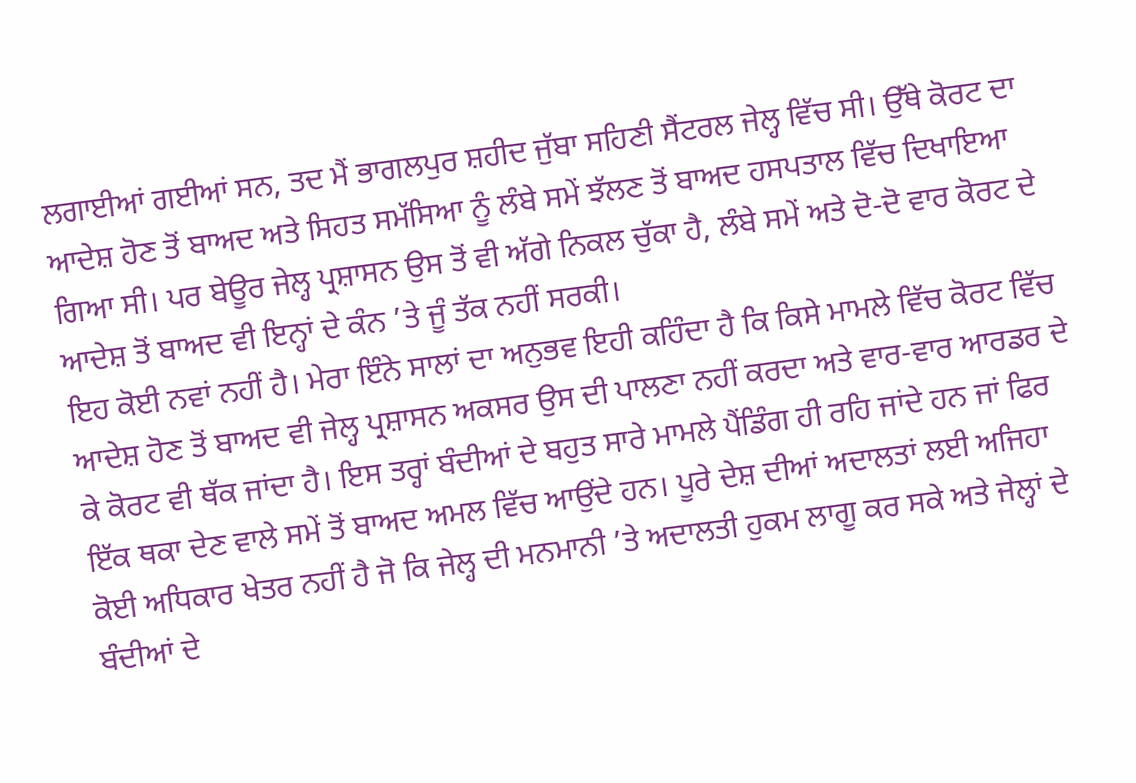ਲਗਾਈਆਂ ਗਈਆਂ ਸਨ, ਤਦ ਮੈਂ ਭਾਗਲਪੁਰ ਸ਼ਹੀਦ ਜੁੱਬਾ ਸਹਿਣੀ ਸੈਂਟਰਲ ਜੇਲ੍ਹ ਵਿੱਚ ਸੀ। ਉੱਥੇ ਕੋਰਟ ਦਾ ਆਦੇਸ਼ ਹੋਣ ਤੋਂ ਬਾਅਦ ਅਤੇ ਸਿਹਤ ਸਮੱਸਿਆ ਨੂੰ ਲੰਬੇ ਸਮੇਂ ਝੱਲਣ ਤੋਂ ਬਾਅਦ ਹਸਪਤਾਲ ਵਿੱਚ ਦਿਖਾਇਆ ਗਿਆ ਸੀ। ਪਰ ਬੇਊਰ ਜੇਲ੍ਹ ਪ੍ਰਸ਼ਾਸਨ ਉਸ ਤੋਂ ਵੀ ਅੱਗੇ ਨਿਕਲ ਚੁੱਕਾ ਹੈ, ਲੰਬੇ ਸਮੇਂ ਅਤੇ ਦੋ-ਦੋ ਵਾਰ ਕੋਰਟ ਦੇ ਆਦੇਸ਼ ਤੋਂ ਬਾਅਦ ਵੀ ਇਨ੍ਹਾਂ ਦੇ ਕੰਨ ’ਤੇ ਜੂੰ ਤੱਕ ਨਹੀਂ ਸਰਕੀ।
ਇਹ ਕੋਈ ਨਵਾਂ ਨਹੀਂ ਹੈ। ਮੇਰਾ ਇੰਨੇ ਸਾਲਾਂ ਦਾ ਅਨੁਭਵ ਇਹੀ ਕਹਿੰਦਾ ਹੈ ਕਿ ਕਿਸੇ ਮਾਮਲੇ ਵਿੱਚ ਕੋਰਟ ਵਿੱਚ ਆਦੇਸ਼ ਹੋਣ ਤੋਂ ਬਾਅਦ ਵੀ ਜੇਲ੍ਹ ਪ੍ਰਸ਼ਾਸਨ ਅਕਸਰ ਉਸ ਦੀ ਪਾਲਣਾ ਨਹੀਂ ਕਰਦਾ ਅਤੇ ਵਾਰ-ਵਾਰ ਆਰਡਰ ਦੇ ਕੇ ਕੋਰਟ ਵੀ ਥੱਕ ਜਾਂਦਾ ਹੈ। ਇਸ ਤਰ੍ਹਾਂ ਬੰਦੀਆਂ ਦੇ ਬਹੁਤ ਸਾਰੇ ਮਾਮਲੇ ਪੈਂਡਿੰਗ ਹੀ ਰਹਿ ਜਾਂਦੇ ਹਨ ਜਾਂ ਫਿਰ ਇੱਕ ਥਕਾ ਦੇਣ ਵਾਲੇ ਸਮੇਂ ਤੋਂ ਬਾਅਦ ਅਮਲ ਵਿੱਚ ਆਉਂਦੇ ਹਨ। ਪੂਰੇ ਦੇਸ਼ ਦੀਆਂ ਅਦਾਲਤਾਂ ਲਈ ਅਜਿਹਾ ਕੋਈ ਅਧਿਕਾਰ ਖੇਤਰ ਨਹੀਂ ਹੈ ਜੋ ਕਿ ਜੇਲ੍ਹ ਦੀ ਮਨਮਾਨੀ ’ਤੇ ਅਦਾਲਤੀ ਹੁਕਮ ਲਾਗੂ ਕਰ ਸਕੇ ਅਤੇ ਜੇਲ੍ਹਾਂ ਦੇ ਬੰਦੀਆਂ ਦੇ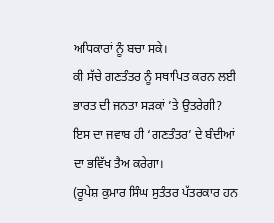ਅਧਿਕਾਰਾਂ ਨੂੰ ਬਚਾ ਸਕੇ।
ਕੀ ਸੱਚੇ ਗਣਤੰਤਰ ਨੂੰ ਸਥਾਪਿਤ ਕਰਨ ਲਈ ਭਾਰਤ ਦੀ ਜਨਤਾ ਸੜਕਾਂ ’ਤੇ ਉਤਰੇਗੀ? ਇਸ ਦਾ ਜਵਾਬ ਹੀ ‘ਗਣਤੰਤਰ’ ਦੇ ਬੰਦੀਆਂ ਦਾ ਭਵਿੱਖ ਤੈਅ ਕਰੇਗਾ।
(ਰੂਪੇਸ਼ ਕੁਮਾਰ ਸਿੰਘ ਸੁਤੰਤਰ ਪੱਤਰਕਾਰ ਹਨ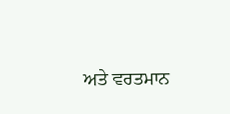ਅਤੇ ਵਰਤਮਾਨ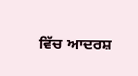ਵਿੱਚ ਆਦਰਸ਼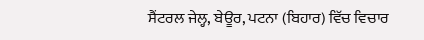ਸੈਂਟਰਲ ਜੇਲ੍ਹ, ਬੇਊਰ, ਪਟਨਾ (ਬਿਹਾਰ) ਵਿੱਚ ਵਿਚਾਰ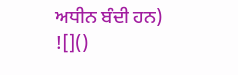ਅਧੀਨ ਬੰਦੀ ਹਨ)
![]()